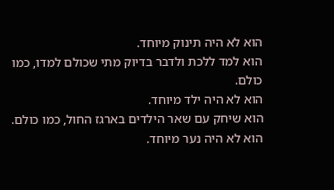הוא לא היה תינוק מיוחד.
הוא למד ללכת ולדבר בדיוק מתי שכולם למדו, כמו כולם.
הוא לא היה ילד מיוחד.
הוא שיחק עם שאר הילדים בארגז החול, כמו כולם.
הוא לא היה נער מיוחד.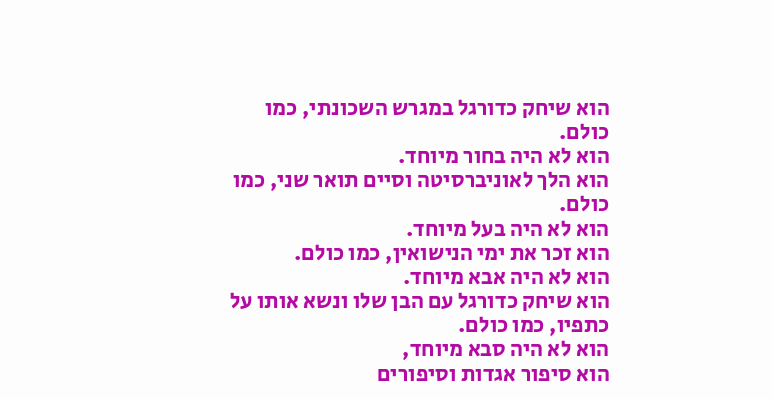הוא שיחק כדורגל במגרש השכונתי, כמו כולם.
הוא לא היה בחור מיוחד.
הוא הלך לאוניברסיטה וסיים תואר שני, כמו כולם.
הוא לא היה בעל מיוחד.
הוא זכר את ימי הנישואין, כמו כולם.
הוא לא היה אבא מיוחד.
הוא שיחק כדורגל עם הבן שלו ונשא אותו על כתפיו, כמו כולם.
הוא לא היה סבא מיוחד,
הוא סיפור אגדות וסיפורים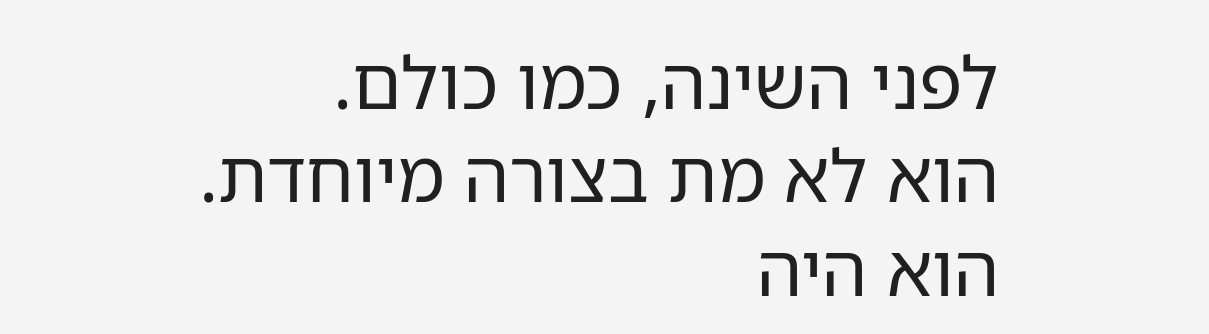לפני השינה, כמו כולם.
הוא לא מת בצורה מיוחדת.
הוא היה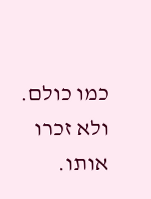כמו כולם.
ולא זכרו אותו.